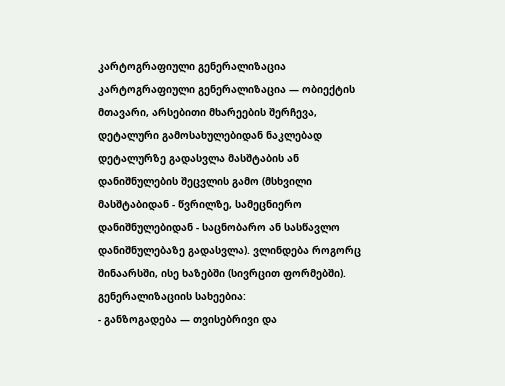კარტოგრაფიული გენერალიზაცია
კარტოგრაფიული გენერალიზაცია — ობიექტის მთავარი, არსებითი მხარეების შერჩევა, დეტალური გამოსახულებიდან ნაკლებად დეტალურზე გადასვლა მასშტაბის ან დანიშნულების შეცვლის გამო (მსხვილი მასშტაბიდან - წვრილზე, სამეცნიერო დანიშნულებიდან - საცნობარო ან სასწავლო დანიშნულებაზე გადასვლა). ვლინდება როგორც შინაარსში, ისე ხაზებში (სივრცით ფორმებში).
გენერალიზაციის სახეებია:
- განზოგადება — თვისებრივი და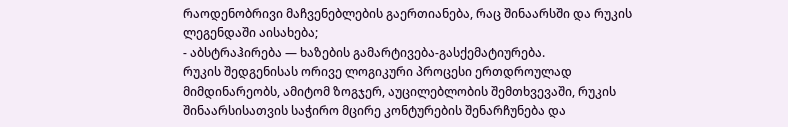რაოდენობრივი მაჩვენებლების გაერთიანება, რაც შინაარსში და რუკის ლეგენდაში აისახება;
- აბსტრაჰირება — ხაზების გამარტივება-გასქემატიურება.
რუკის შედგენისას ორივე ლოგიკური პროცესი ერთდროულად მიმდინარეობს, ამიტომ ზოგჯერ, აუცილებლობის შემთხვევაში, რუკის შინაარსისათვის საჭირო მცირე კონტურების შენარჩუნება და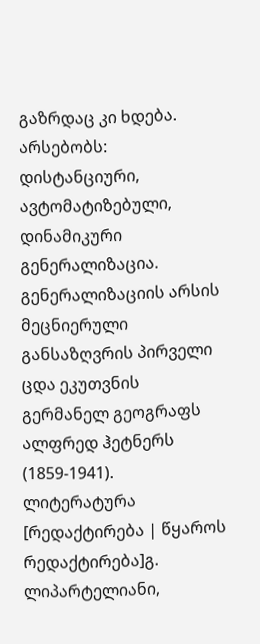გაზრდაც კი ხდება. არსებობს: დისტანციური, ავტომატიზებული, დინამიკური გენერალიზაცია. გენერალიზაციის არსის მეცნიერული განსაზღვრის პირველი ცდა ეკუთვნის გერმანელ გეოგრაფს ალფრედ ჰეტნერს (1859-1941).
ლიტერატურა
[რედაქტირება | წყაროს რედაქტირება]გ. ლიპარტელიანი,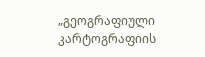„გეოგრაფიული კარტოგრაფიის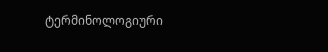ტერმინოლოგიური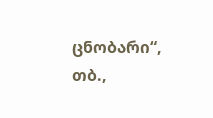ცნობარი“, თბ.,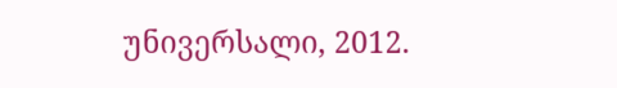უნივერსალი, 2012.